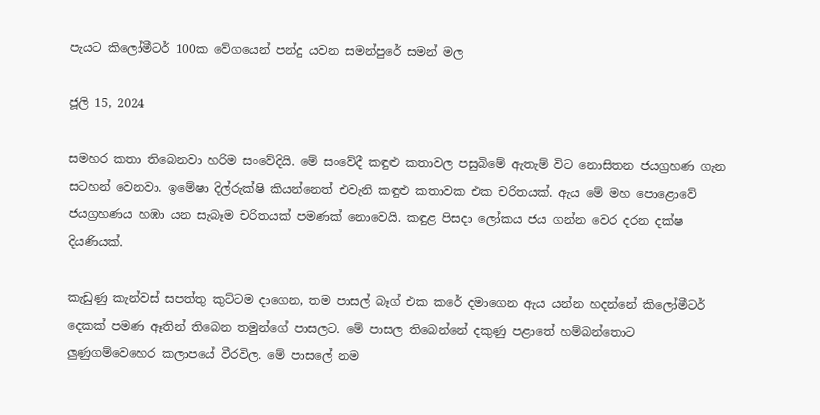පැයට කිලෝමීටර් 100ක වේගයෙන් පන්දු යවන සමන්පුරේ සමන් මල

ජූලි 15, 2024

සමහර කතා තිබෙනවා හරිම සංවේදියි. මේ සංවේදී කඳුළු කතාවල පසුබිමේ ඇතැම් විට නොසිතන ජයග්‍රහණ ගැන සටහන් වෙනවා. ඉමේෂා දිල්රුක්ෂි කියන්නෙත් එවැනි කඳුළු කතාවක එක චරිතයක්. ඇය මේ මහ පොළොවේ ජයග්‍රහණය හඹා යන සැබෑම චරිතයක් පමණක් නොවෙයි. කඳුළ පිසදා ලෝකය ජය ගන්න වෙර දරන දක්ෂ දියණියක්.

කැඩුණු කැන්වස් සපත්තු කුට්ටම දාගෙන, තම පාසල් බෑග් එක කරේ දමාගෙන ඇය යන්න හදන්නේ කිලෝමීටර් දෙකක් පමණ ඈතින් තිබෙන තමුන්ගේ පාසලට. මේ පාසල තිබෙන්නේ දකුණු පළාතේ හම්බන්තොට ලුණුගම්වෙහෙර කලාපයේ වීරවිල. මේ පාසලේ නම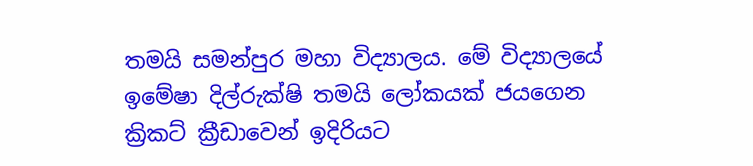තමයි සමන්පුර මහා විද්‍යාලය. මේ විද්‍යාලයේ ඉමේෂා දිල්රුක්ෂි තමයි ලෝකයක් ජයගෙන ක්‍රිකට් ක්‍රීඩාවෙන් ඉදිරියට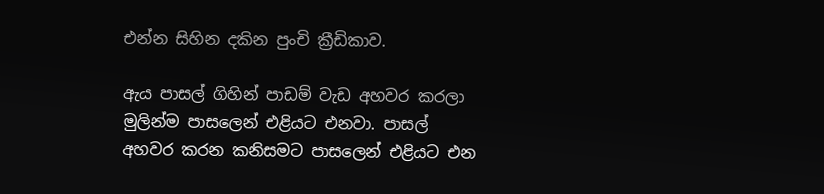එන්න සිහින දකින පුංචි ක්‍රීඩිකාව.

ඇය පාසල් ගිහින් පාඩම් වැඩ අහවර කරලා මුලින්ම පාසලෙන් එළියට එනවා. පාසල් අහවර කරන කනිසමට පාසලෙන් එළියට එන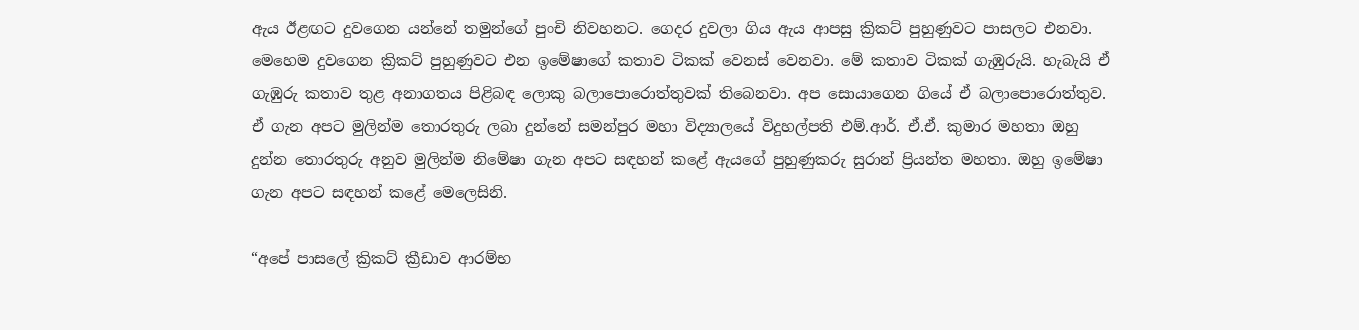ඇය ඊළඟට දුවගෙන යන්නේ තමුන්ගේ පුංචි නිවහනට. ගෙදර දුවලා ගිය ඇය ආපසු ක්‍රිකට් පුහුණුවට පාසලට එනවා. මෙහෙම දුවගෙන ක්‍රිකට් පුහුණුවට එන ඉමේෂාගේ කතාව ටිකක් වෙනස් වෙනවා. මේ කතාව ටිකක් ගැඹුරුයි. හැබැයි ඒ ගැඹුරු කතාව තුළ අනාගතය පිළිබඳ ලොකු බලාපොරොත්තුවක් තිබෙනවා. අප සොයාගෙන ගියේ ඒ බලාපොරොත්තුව. ඒ ගැන අපට මුලින්ම තොරතුරු ලබා දුන්නේ සමන්පුර මහා විද්‍යාලයේ විදුහල්පති එම්.ආර්. ඒ.ඒ. කුමාර මහතා ඔහු දුන්න තොරතුරු අනුව මුලින්ම නිමේෂා ගැන අපට සඳහන් කළේ ඇයගේ පුහුණුකරු සුරාන් ප්‍රියන්ත මහතා. ඔහු ඉමේෂා ගැන අපට සඳහන් කළේ මෙලෙසිනි.

“අපේ පාසලේ ක්‍රිකට් ක්‍රීඩාව ආරම්භ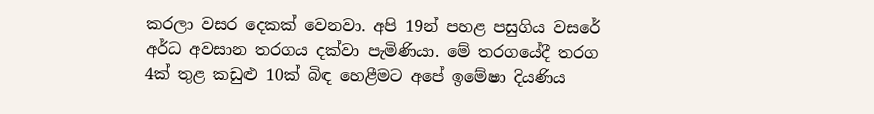කරලා වසර දෙකක් වෙනවා. අපි 19න් පහළ පසුගිය වසරේ අර්ධ අවසාන තරගය දක්වා පැමිණියා. මේ තරගයේදී තරග 4ක් තුළ කඩුළු 10ක් බිඳ හෙළීමට අපේ ඉමේෂා දියණිය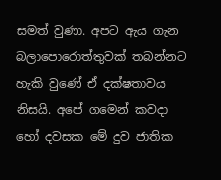සමත් වුණා. අපට ඇය ගැන බලාපොරොත්තුවක් තබන්නට හැකි වුණේ ඒ දක්ෂතාවය නිසයි. අපේ ගමෙන් කවදා හෝ දවසක මේ දුව ජාතික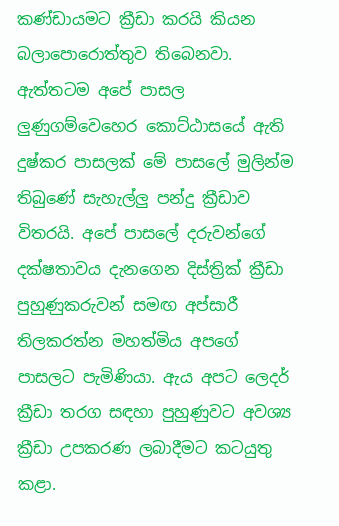කණ්ඩායමට ක්‍රීඩා කරයි කියන බලාපොරොත්තුව තිබෙනවා. ඇත්තටම අපේ පාසල ලුණුගම්වෙහෙර කොට්ඨාසයේ ඇති දුෂ්කර පාසලක් මේ පාසලේ මුලින්ම තිබුණේ සැහැල්ලු පන්දු ක්‍රීඩාව විතරයි. අපේ පාසලේ දරුවන්ගේ දක්ෂතාවය දැනගෙන දිස්ත්‍රික් ක්‍රීඩා පුහුණුකරුවන් සමඟ අප්සාරී තිලකරත්න මහත්මිය අපගේ පාසලට පැමිණියා. ඇය අපට ලෙදර් ක්‍රීඩා තරග සඳහා පුහුණුවට අවශ්‍ය ක්‍රීඩා උපකරණ ලබාදීමට කටයුතු කළා.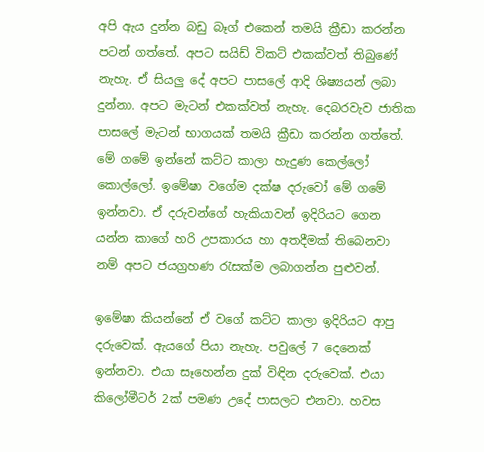අපි ඇය දුන්න බඩු බෑග් එකෙන් තමයි ක්‍රීඩා කරන්න පටන් ගත්තේ. අපට සයිඩ් විකට් එකක්වත් තිබුණේ නැහැ. ඒ සියලු දේ අපට පාසලේ ආදි ශිෂ්‍යයන් ලබා දුන්නා. අපට මැටන් එකක්වත් නැහැ. දෙබරවැව ජාතික පාසලේ මැටන් භාගයක් තමයි ක්‍රීඩා කරන්න ගත්තේ. මේ ගමේ ඉන්නේ කට්ට කාලා හැදුණ කෙල්ලෝ කොල්ලෝ. ඉමේෂා වගේම දක්ෂ දරුවෝ මේ ගමේ ඉන්නවා. ඒ දරුවන්ගේ හැකියාවන් ඉදිරියට ගෙන යන්න කාගේ හරි උපකාරය හා අතදීමක් තිබෙනවා නම් අපට ජයග්‍රහණ රැසක්ම ලබාගන්න පුළුවන්.

ඉමේෂා කියන්නේ ඒ වගේ කට්ට කාලා ඉදිරියට ආපු දරුවෙක්. ඇයගේ පියා නැහැ. පවුලේ 7 දෙනෙක් ඉන්නවා. එයා සෑහෙන්න දුක් විඳින දරුවෙක්. එයා කිලෝමීටර් 2ක් පමණ උදේ පාසලට එනවා. හවස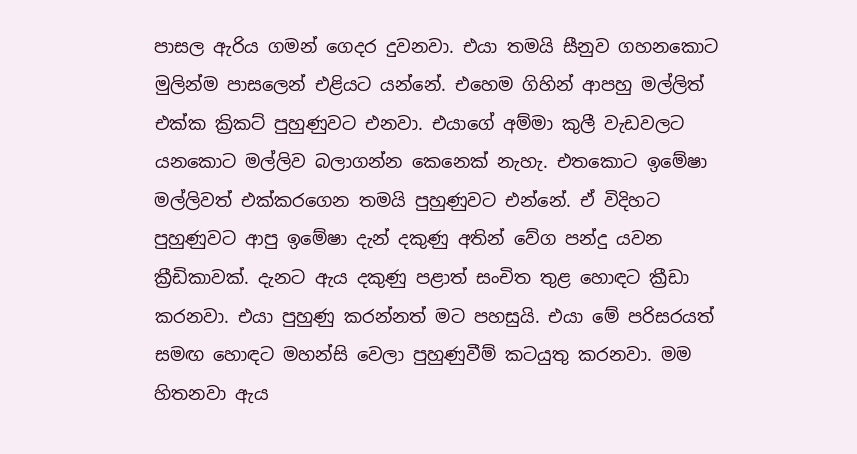පාසල ඇරිය ගමන් ගෙදර දුවනවා. එයා තමයි සීනුව ගහනකොට මුලින්ම පාසලෙන් එළියට යන්නේ. එහෙම ගිහින් ආපහු මල්ලිත් එක්ක ක්‍රිකට් පුහුණුවට එනවා. එයාගේ අම්මා කුලී වැඩවලට යනකොට මල්ලිව බලාගන්න කෙනෙක් නැහැ. එතකොට ඉමේෂා මල්ලිවත් එක්කරගෙන තමයි පුහුණුවට එන්නේ. ඒ විදිහට පුහුණුවට ආපු ඉමේෂා දැන් දකුණු අතින් වේග පන්දු යවන ක්‍රීඩිකාවක්. දැනට ඇය දකුණු පළාත් සංචිත තුළ හොඳට ක්‍රීඩා කරනවා. එයා පුහුණු කරන්නත් මට පහසුයි. එයා මේ පරිසරයත් සමඟ හොඳට මහන්සි වෙලා පුහුණුවීම් කටයුතු කරනවා. මම හිතනවා ඇය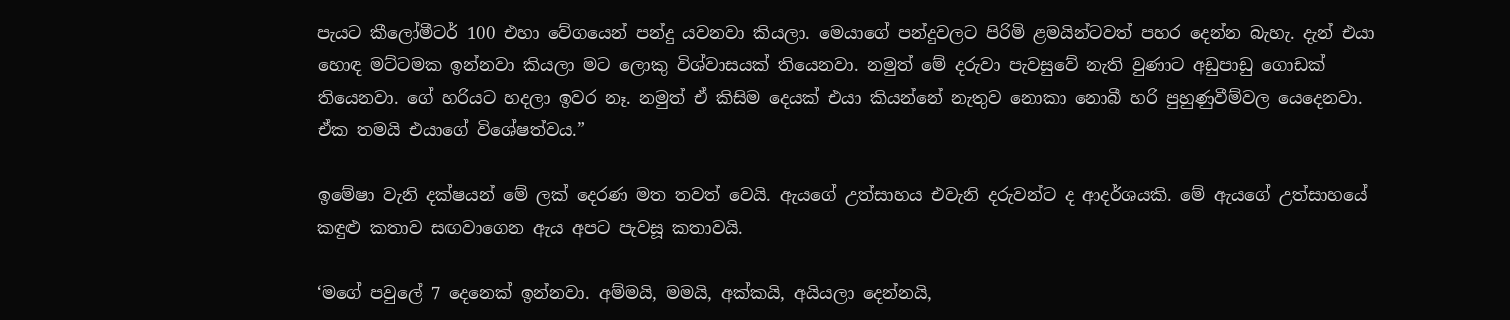පැයට කීලෝමීටර් 100 එහා වේගයෙන් පන්දු යවනවා කියලා. මෙයාගේ පන්දුවලට පිරිමි ළමයින්ටවත් පහර දෙන්න බැහැ. දැන් එයා හොඳ මට්ටමක ඉන්නවා කියලා මට ලොකු විශ්වාසයක් තියෙනවා. නමුත් මේ දරුවා පැවසුවේ නැති වුණාට අඩුපාඩු ගොඩක් තියෙනවා. ගේ හරියට හදලා ඉවර නෑ. නමුත් ඒ කිසිම දෙයක් එයා කියන්නේ නැතුව නොකා නොබී හරි පුහුණුවීම්වල යෙදෙනවා. ඒක තමයි එයාගේ විශේෂත්වය.”

ඉමේෂා වැනි දක්ෂයන් මේ ලක් දෙරණ මත තවත් වෙයි. ඇයගේ උත්සාහය එවැනි දරුවන්ට ද ආදර්ශයකි. මේ ඇයගේ උත්සාහයේ කඳුළු කතාව සඟවාගෙන ඇය අපට පැවසූ කතාවයි.

‘මගේ පවුලේ 7 දෙනෙක් ඉන්නවා. අම්මයි, මමයි, අක්කයි, අයියලා දෙන්නයි,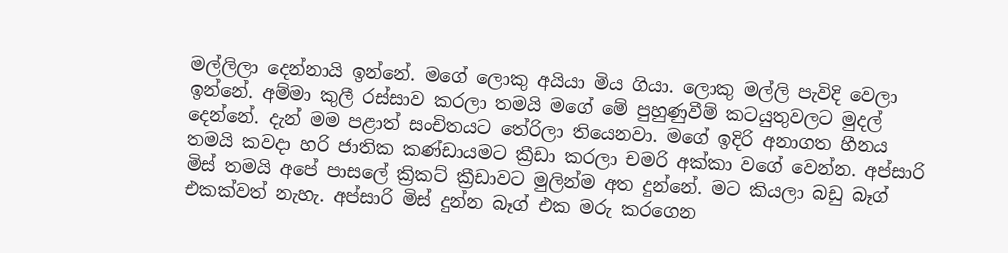මල්ලිලා දෙන්නායි ඉන්නේ. මගේ ලොකු අයියා මිය ගියා. ලොකු මල්ලි පැවිදි වෙලා ඉන්නේ. අම්මා කුලී රස්සාව කරලා තමයි මගේ මේ පුහුණුවීම් කටයුතුවලට මුදල් දෙන්නේ. දැන් මම පළාත් සංචිතයට තේරිලා තියෙනවා. මගේ ඉදිරි අනාගත හීනය තමයි කවදා හරි ජාතික කණ්ඩායමට ක්‍රීඩා කරලා චමරි අක්කා වගේ වෙන්න. අප්සාරි මිස් තමයි අපේ පාසලේ ක්‍රිකට් ක්‍රීඩාවට මුලින්ම අත දුන්නේ. මට කියලා බඩු බෑග් එකක්වත් නැහැ. අප්සාරි මිස් දුන්න බෑග් එක මරු කරගෙන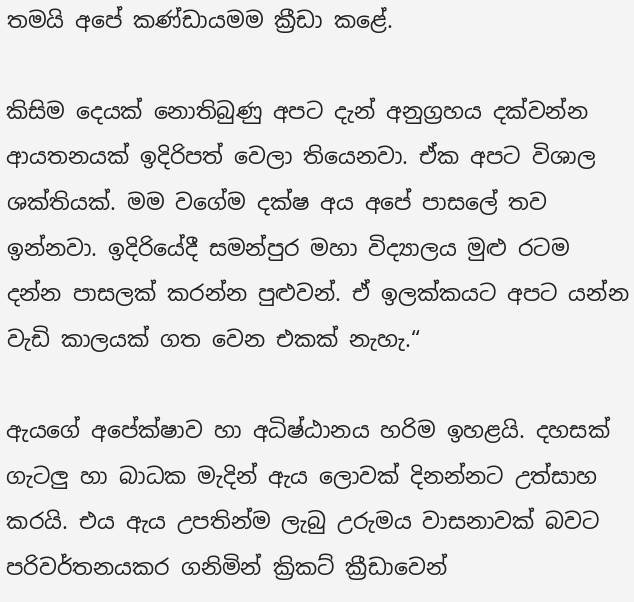තමයි අපේ කණ්ඩායමම ක්‍රීඩා කළේ.

කිසිම දෙයක් නොතිබුණු අපට දැන් අනුග්‍රහය දක්වන්න ආයතනයක් ඉදිරිපත් වෙලා තියෙනවා. ඒක අපට විශාල ශක්තියක්. මම වගේම දක්ෂ අය අපේ පාසලේ තව ඉන්නවා. ඉදිරියේදී සමන්පුර මහා විද්‍යාලය මුළු රටම දන්න පාසලක් කරන්න පුළුවන්. ඒ ඉලක්කයට අපට යන්න වැඩි කාලයක් ගත වෙන එකක් නැහැ.“

ඇයගේ අපේක්ෂාව හා අධිෂ්ඨානය හරිම ඉහළයි. දහසක් ගැටලු හා බාධක මැදින් ඇය ලොවක් දිනන්නට උත්සාහ කරයි. එය ඇය උපතින්ම ලැබු උරුමය වාසනාවක් බවට පරිවර්තනයකර ගනිමින් ක්‍රිකට් ක්‍රීඩාවෙන්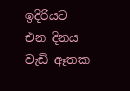ඉදිරියට එන දිනය වැඩි ඈතක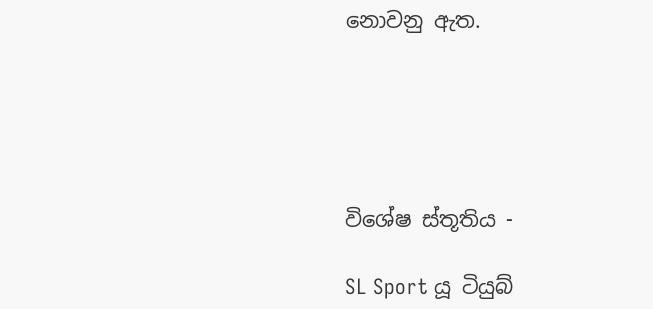නොවනු ඇත.





විශේෂ ස්තූතිය -

SL Sport යූ ටියුබ්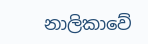නාලිකාවේ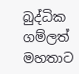බුද්ධික ගම්ලත් මහතාට